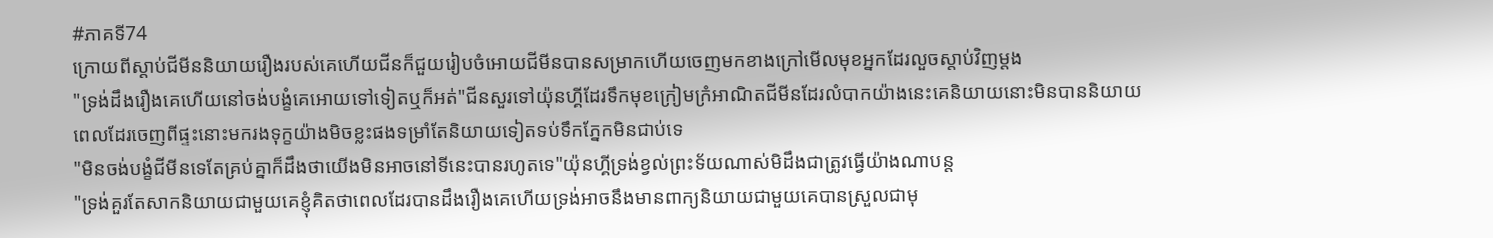#ភាគទី74
ក្រោយពីស្តាប់ជីមីននិយាយរឿងរបស់គេហើយជីនក៏ជួយរៀបចំអោយជីមីនបានសម្រាកហើយចេញមកខាងក្រៅមើលមុខអ្នកដែរលួចស្តាប់វិញម្តង
"ទ្រង់ដឹងរឿងគេហើយនៅចង់បង្ខំគេអោយទៅទៀតឬក៏អត់"ជីនសួរទៅយ៉ុនហ្គីដែរទឹកមុខក្រៀមក្រំអាណិតជីមីនដែរលំបាកយ៉ាងនេះគេនិយាយនោះមិនបាននិយាយពេលដែរចេញពីផ្ទះនោះមករងទុក្ខយ៉ាងមិចខ្លះផងទម្រាំតែនិយាយទៀតទប់ទឹកភ្នែកមិនជាប់ទេ
"មិនចង់បង្ខំជីមីនទេតែគ្រប់គ្នាក៏ដឹងថាយើងមិនអាចនៅទីនេះបានរហូតទេ"យ៉ុនហ្គីទ្រង់ខ្វល់ព្រះទ័យណាស់មិដឹងជាត្រូវធ្វើយ៉ាងណាបន្ត
"ទ្រង់គួរតែសាកនិយាយជាមួយគេខ្ញុំគិតថាពេលដែរបានដឹងរឿងគេហើយទ្រង់អាចនឹងមានពាក្យនិយាយជាមួយគេបានស្រួលជាមុ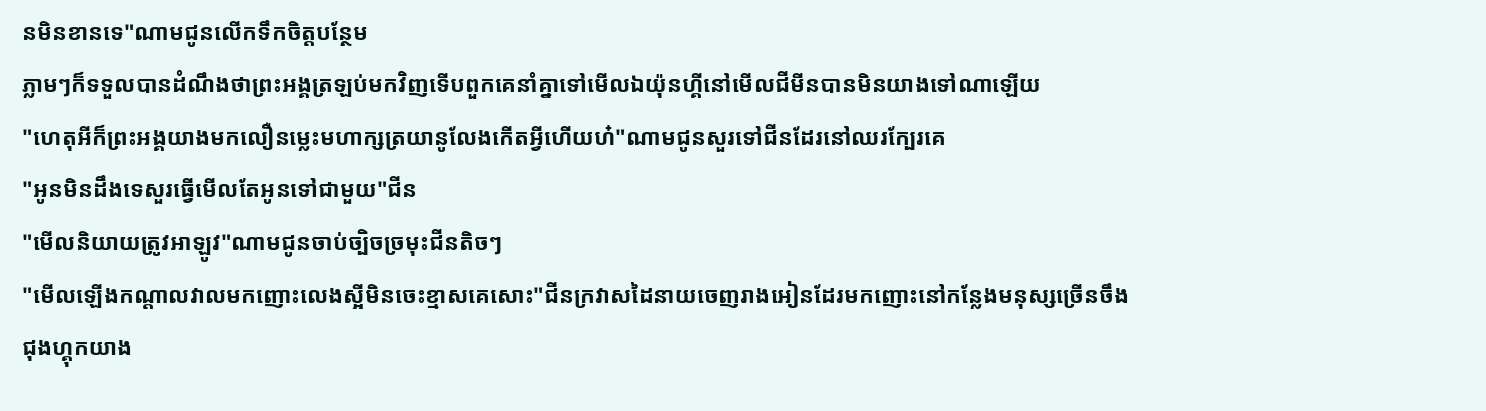នមិនខានទេ"ណាមជូនលើកទឹកចិត្តបន្ថែម
ភ្លាមៗក៏ទទួលបានដំណឹងថាព្រះអង្គត្រឡប់មកវិញទើបពួកគេនាំគ្នាទៅមើលឯយ៉ុនហ្គីនៅមើលជីមីនបានមិនយាងទៅណាឡើយ
"ហេតុអីក៏ព្រះអង្គយាងមកលឿនម្លេះមហាក្សត្រយានូលែងកើតអ្វីហើយហ៎"ណាមជូនសួរទៅជីនដែរនៅឈរក្បែរគេ
"អូនមិនដឹងទេសួរធ្វើមើលតែអូនទៅជាមួយ"ជីន
"មើលនិយាយត្រូវអាឡូវ"ណាមជូនចាប់ច្បិចច្រមុះជីនតិចៗ
"មើលឡើងកណ្តាលវាលមកញោះលេងស្អីមិនចេះខ្មាសគេសោះ"ជីនក្រវាសដៃនាយចេញរាងអៀនដែរមកញោះនៅកន្លែងមនុស្សច្រើនចឹង
ជុងហ្គុកយាង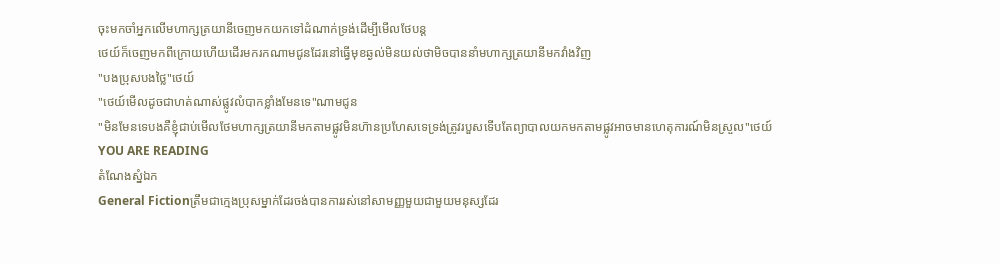ចុះមកចាំអ្នកលើមហាក្សត្រយានីចេញមកយកទៅដំណាក់ទ្រង់ដើម្បីមើលថែបន្ត
ថេយ៍ក៏ចេញមកពីក្រោយហើយដើរមករកណាមជូនដែរនៅធ្វើមុខឆ្ងល់មិនយល់ថាមិចបាននាំមហាក្សត្រយានីមកវាំងវិញ
"បងប្រុសបងថ្លៃ"ថេយ៍
"ថេយ៍មើលដូចជាហត់ណាស់ផ្លូវលំបាកខ្លាំងមែនទេ"ណាមជូន
"មិនមែនទេបងគឺខ្ញុំជាប់មើលថែមហាក្សត្រយានីមកតាមផ្លូវមិនហ៑ានប្រហែសទេទ្រង់ត្រូវរបួសទើបតែព្យាបាលយកមកតាមផ្លូវអាចមានហេតុការណ៍មិនស្រួល"ថេយ៍
YOU ARE READING
តំណែងស្នំឯក
General Fictionត្រឹមជាក្មេងប្រុសម្នាក់ដែរចង់បានការរស់នៅសាមញ្ញមួយជាមួយមនុស្សដែរ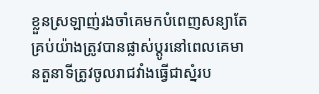ខ្លួនស្រឡាញ់រងចាំគេមកបំពេញសន្យាតែគ្រប់យ៉ាងត្រូវបានផ្លាស់ប្តូរនៅពេលគេមានតួនាទីត្រូវចូលរាជវាំងធ្វើជាស្នំរប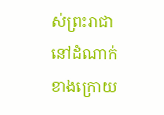ស់ព្រះរាជានៅដំណាក់ខាងក្រោយ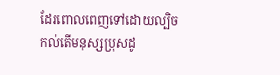ដែរពោលពេញទៅដោយល្បិចកល់តើមនុស្សប្រុសដូ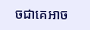ចជាគេអាច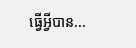ធ្វើអ្វីបាន...